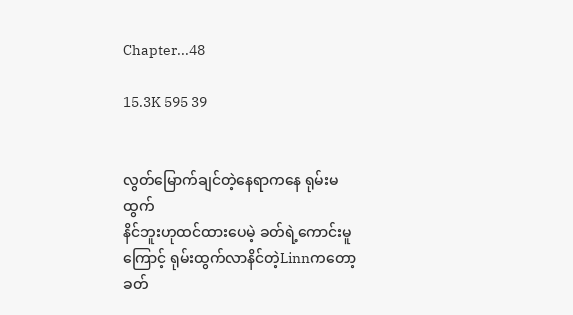Chapter...48

15.3K 595 39


လွတ်မြောက်ချင်တဲ့နေရာကနေ ရုမ်းမထွက်
နိင်ဘူးဟုထင်ထားပေမဲ့ ခတ်ရဲ့ကောင်းမူ
ကြောင့် ရုမ်းထွက်လာနိင်တဲ့Linnကတော့
ခတ်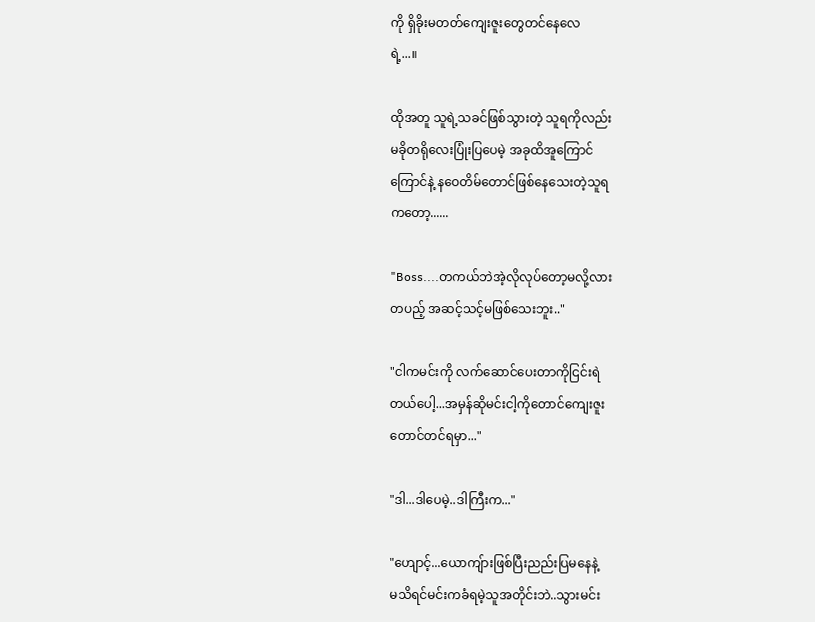ကို ရှိခိုးမတတ်ကျေးဇူးတွေတင်နေလေ
ရဲ့...။

ထိုအတူ သူရဲ့သခင်ဖြစ်သွားတဲ့ သူရကိုလည်း
မခိုတရိုလေးပြုံးပြပေမဲ့ အခုထိအူကြောင်
ကြောင်နဲ့ နဝေတိမ်တောင်ဖြစ်နေသေးတဲ့သူရ
ကတော့......

"Boss....တကယ်ဘဲအဲ့လိုလုပ်တော့မလို့လား
တပည့် အဆင့်သင့်မဖြစ်သေးဘူး.."

"ငါကမင်းကို လက်ဆောင်ပေးတာကိုငြင်းရဲ
တယ်ပေါ့...အမှန်ဆိုမင်းငါ့ကိုတောင်ကျေးဇူး
တောင်တင်ရမှာ..."

"ဒါ...ဒါပေမဲ့..ဒါကြီးက..."

"ဟျောင့်...ယောကျ်ားဖြစ်ပြီးညည်းပြမနေနဲ့
မသိရင်မင်းကခံရမဲ့သူအတိုင်းဘဲ..သွားမင်း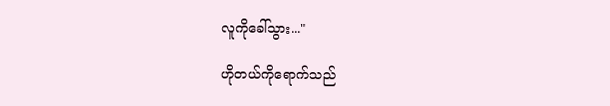လူကိုခေါ်သွား..."

ဟိုတယ်ကိုရောက်သည်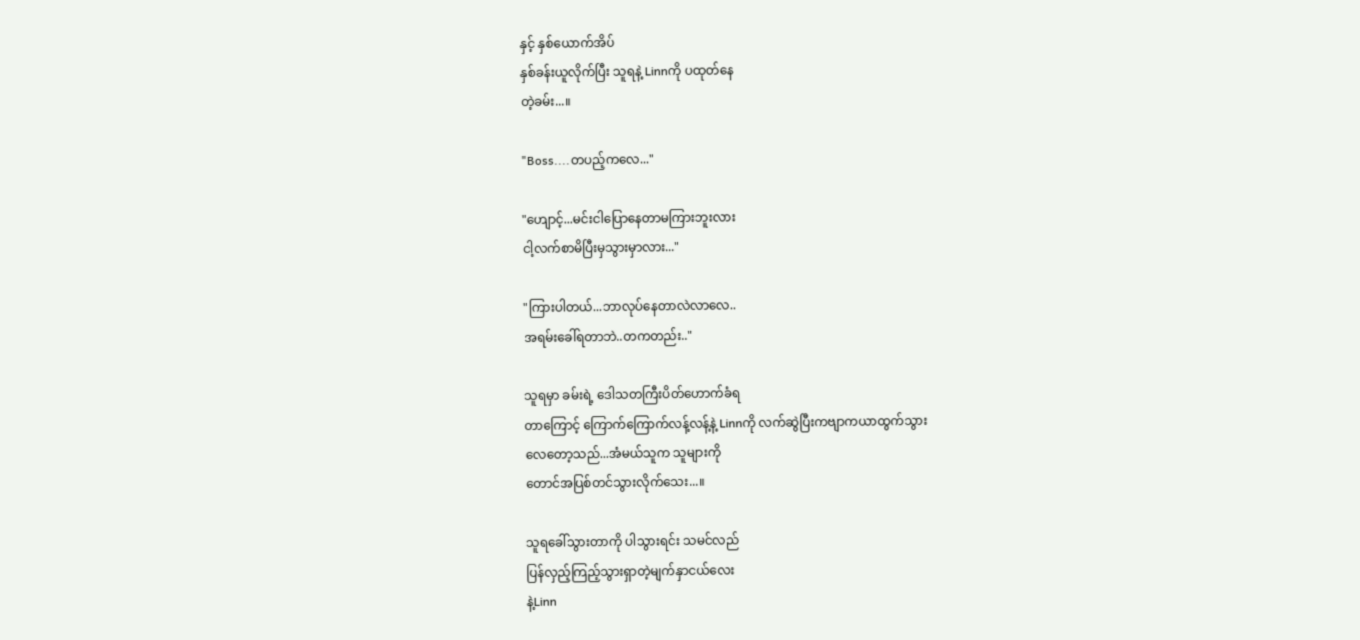နှင့် နှစ်ယောက်အိပ်
နှစ်ခန်းယူလိုက်ပြီး သူရနဲ့ Linnကို ပထုတ်နေ
တဲ့ခမ်း...။

"Boss....တပည့်ကလေ..."

"ဟျောင့်...မင်းငါပြောနေတာမကြားဘူးလား
ငါ့လက်စာမိပြီးမှသွားမှာလား..."

"ကြားပါတယ်...ဘာလုပ်နေတာလဲလာလေ..
အရမ်းခေါ်ရတာဘဲ..တကတည်း.."

သူရမှာ ခမ်းရဲ့ ဒေါသတကြီးပိတ်ဟောက်ခံရ
တာကြောင့် ကြောက်ကြောက်လန့်လန့်နဲ့ Linnကို လက်ဆွဲပြီးကဗျာကယာထွက်သွား
လေတော့သည်...အံမယ်သူက သူများကို
တောင်အပြစ်တင်သွားလိုက်သေး...။

သူရခေါ်သွားတာကို ပါသွားရင်း သမင်လည်
ပြန်လှည့်ကြည့်သွားရှာတဲ့မျက်နှာငယ်လေး
နဲ့Linn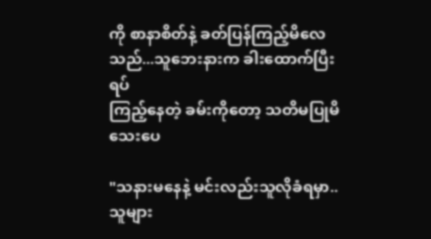ကို စာနာစိတ်နဲ့ ခတ်ပြန်ကြည့်မိလေ
သည်...သူဘေးနားက ခါးထောက်ပြီးရပ်
ကြည့်နေတဲ့ ခမ်းကိုတော့ သတိမပြုမိသေးပေ

"သနားမနေနဲ့ မင်းလည်းသူလိုခံရမှာ..သူများ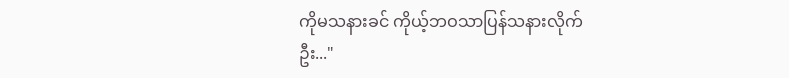ကိုမသနားခင် ကိုယ့်ဘဝသာပြန်သနားလိုက်
ဦး..."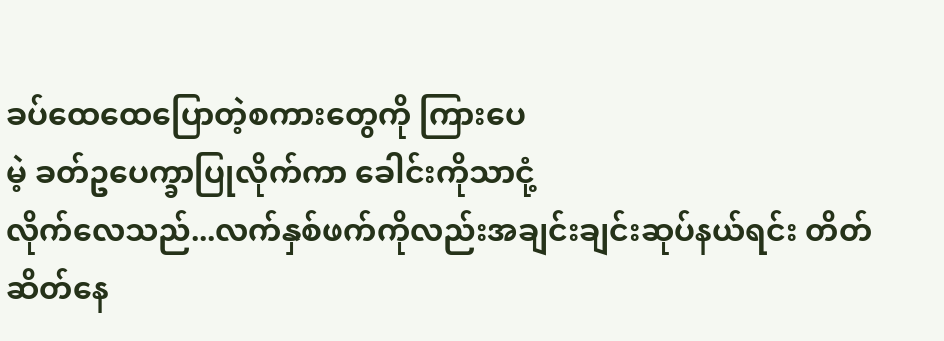ခပ်ထေထေပြောတဲ့စကားတွေကို ကြားပေ
မဲ့ ခတ်ဥပေက္ခာပြုလိုက်ကာ ခေါင်းကိုသာငုံ့
လိုက်လေသည်...လက်နှစ်ဖက်ကိုလည်းအချင်းချင်းဆုပ်နယ်ရင်း တိတ်ဆိတ်နေ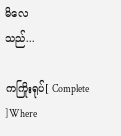မိလေ
သည်...

ကကြိုးရုပ်[ Complete ]Where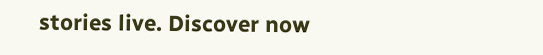stories live. Discover now